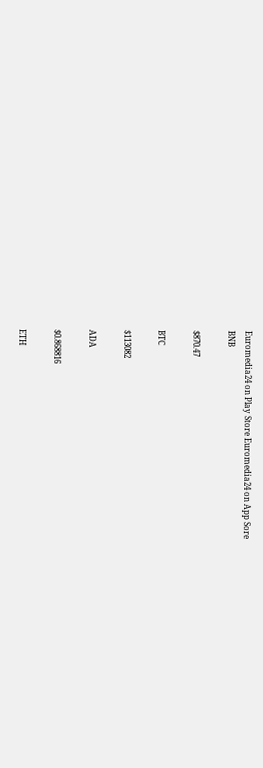Euromedia24 on Play Store Euromedia24 on App Sore
BNB

$870.47

BTC

$113082

ADA

$0.868816

ETH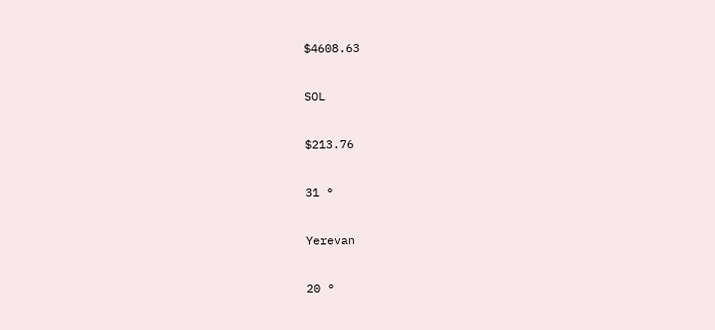$4608.63

SOL

$213.76

31 °

Yerevan

20 °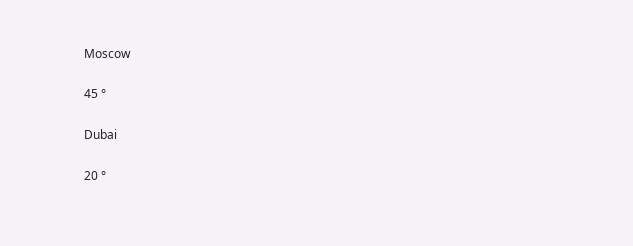Moscow

45 °

Dubai

20 °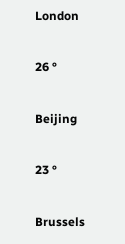London

26 °

Beijing

23 °

Brussels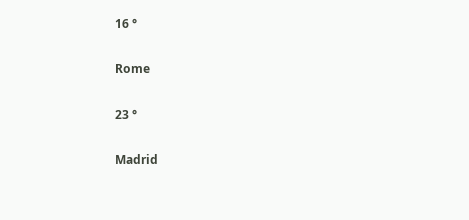16 °

Rome

23 °

Madrid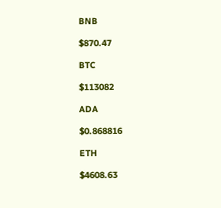BNB

$870.47

BTC

$113082

ADA

$0.868816

ETH

$4608.63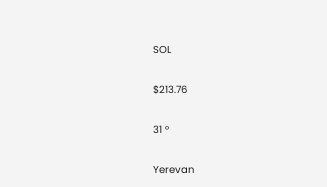SOL

$213.76

31 °

Yerevan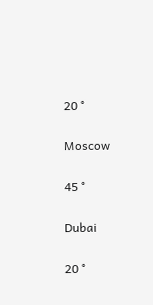20 °

Moscow

45 °

Dubai

20 °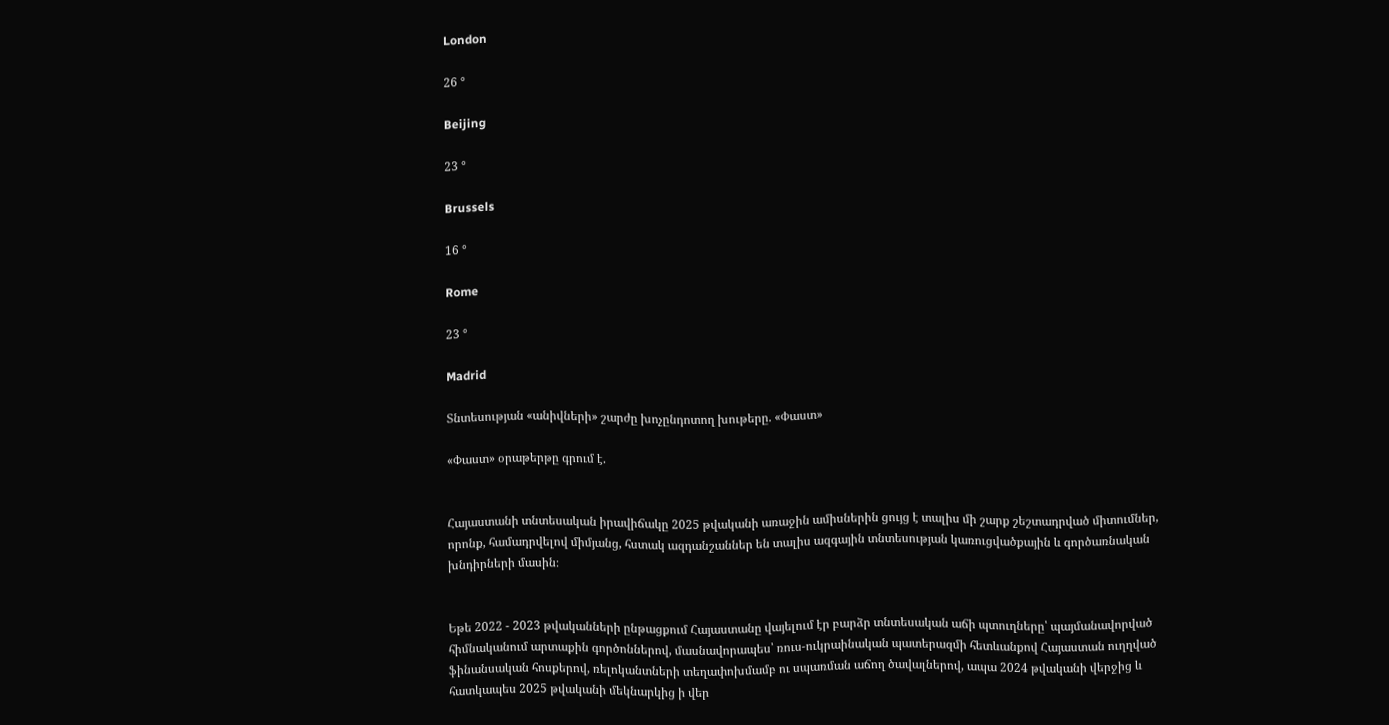London

26 °

Beijing

23 °

Brussels

16 °

Rome

23 °

Madrid

Տնտեսության «անիվների» շարժը խոչընդոտող խութերը. «Փաստ»

«Փաստ» օրաթերթը գրում է.


Հայաստանի տնտեսական իրավիճակը 2025 թվականի առաջին ամիսներին ցույց է տալիս մի շարք շեշտադրված միտումներ, որոնք, համադրվելով միմյանց, հստակ ազդանշաններ են տալիս ազգային տնտեսության կառուցվածքային և գործառնական խնդիրների մասին։


Եթե 2022 - 2023 թվականների ընթացքում Հայաստանը վայելում էր բարձր տնտեսական աճի պտուղները՝ պայմանավորված հիմնականում արտաքին գործոններով, մասնավորապես՝ ռուս-ուկրաինական պատերազմի հետևանքով Հայաստան ուղղված ֆինանսական հոսքերով, ռելոկանտների տեղափոխմամբ ու սպառման աճող ծավալներով, ապա 2024 թվականի վերջից և հատկապես 2025 թվականի մեկնարկից ի վեր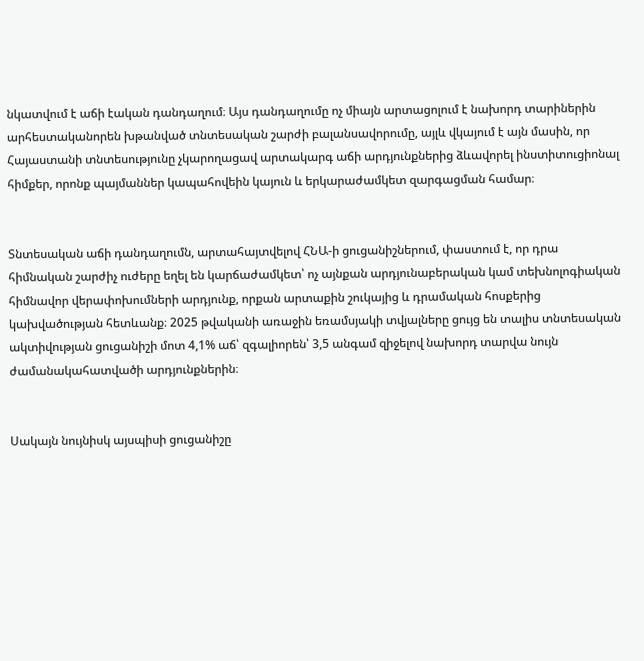նկատվում է աճի էական դանդաղում։ Այս դանդաղումը ոչ միայն արտացոլում է նախորդ տարիներին արհեստականորեն խթանված տնտեսական շարժի բալանսավորումը, այլև վկայում է այն մասին, որ Հայաստանի տնտեսությունը չկարողացավ արտակարգ աճի արդյունքներից ձևավորել ինստիտուցիոնալ հիմքեր, որոնք պայմաններ կապահովեին կայուն և երկարաժամկետ զարգացման համար։


Տնտեսական աճի դանդաղումն, արտահայտվելով ՀՆԱ-ի ցուցանիշներում, փաստում է, որ դրա հիմնական շարժիչ ուժերը եղել են կարճաժամկետ՝ ոչ այնքան արդյունաբերական կամ տեխնոլոգիական հիմնավոր վերափոխումների արդյունք, որքան արտաքին շուկայից և դրամական հոսքերից կախվածության հետևանք։ 2025 թվականի առաջին եռամսյակի տվյալները ցույց են տալիս տնտեսական ակտիվության ցուցանիշի մոտ 4,1% աճ՝ զգալիորեն՝ 3,5 անգամ զիջելով նախորդ տարվա նույն ժամանակահատվածի արդյունքներին։


Սակայն նույնիսկ այսպիսի ցուցանիշը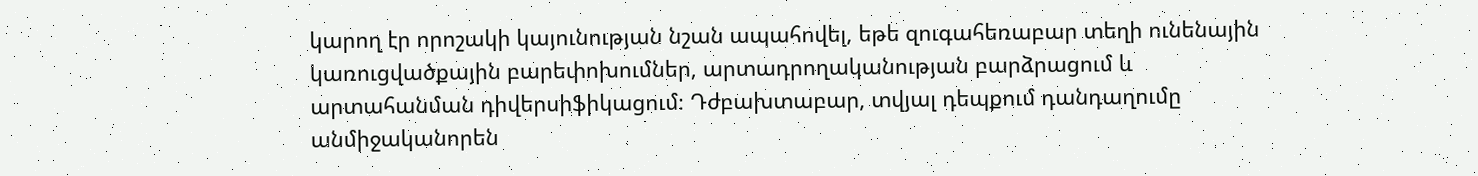կարող էր որոշակի կայունության նշան ապահովել, եթե զուգահեռաբար տեղի ունենային կառուցվածքային բարեփոխումներ, արտադրողականության բարձրացում և արտահանման դիվերսիֆիկացում։ Դժբախտաբար, տվյալ դեպքում դանդաղումը անմիջականորեն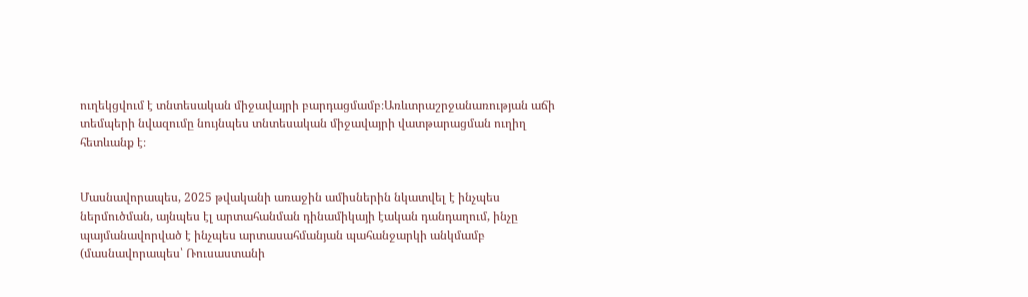ուղեկցվում է տնտեսական միջավայրի բարդացմամբ։Առևտրաշրջանառության աճի տեմպերի նվազումը նույնպես տնտեսական միջավայրի վատթարացման ուղիղ հետևանք է։


Մասնավորապես, 2025 թվականի առաջին ամիսներին նկատվել է ինչպես ներմուծման, այնպես էլ արտահանման դինամիկայի էական դանդաղում, ինչը պայմանավորված է ինչպես արտասահմանյան պահանջարկի անկմամբ (մասնավորապես՝ Ռուսաստանի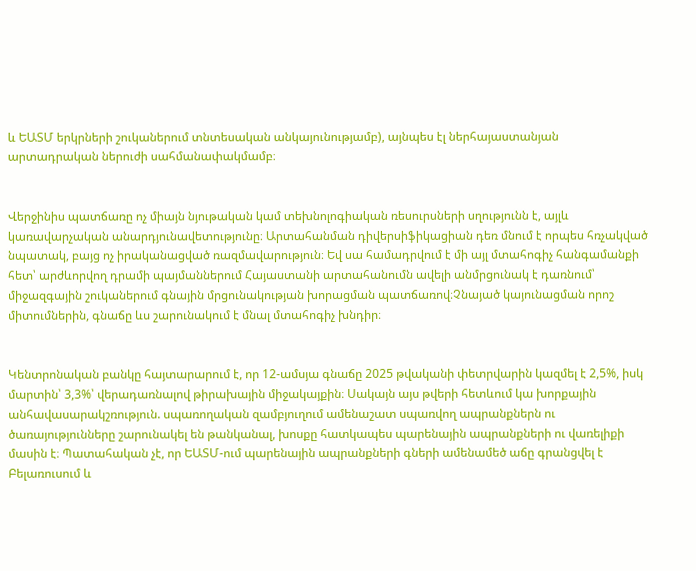և ԵԱՏՄ երկրների շուկաներում տնտեսական անկայունությամբ), այնպես էլ ներհայաստանյան արտադրական ներուժի սահմանափակմամբ։


Վերջինիս պատճառը ոչ միայն նյութական կամ տեխնոլոգիական ռեսուրսների սղությունն է, այլև կառավարչական անարդյունավետությունը։ Արտահանման դիվերսիֆիկացիան դեռ մնում է որպես հռչակված նպատակ, բայց ոչ իրականացված ռազմավարություն։ Եվ սա համադրվում է մի այլ մտահոգիչ հանգամանքի հետ՝ արժևորվող դրամի պայմաններում Հայաստանի արտահանումն ավելի անմրցունակ է դառնում՝ միջազգային շուկաներում գնային մրցունակության խորացման պատճառով։Չնայած կայունացման որոշ միտումներին, գնաճը ևս շարունակում է մնալ մտահոգիչ խնդիր։


Կենտրոնական բանկը հայտարարում է, որ 12-ամսյա գնաճը 2025 թվականի փետրվարին կազմել է 2,5%, իսկ մարտին՝ 3,3%՝ վերադառնալով թիրախային միջակայքին։ Սակայն այս թվերի հետևում կա խորքային անհավասարակշռություն. սպառողական զամբյուղում ամենաշատ սպառվող ապրանքներն ու ծառայությունները շարունակել են թանկանալ, խոսքը հատկապես պարենային ապրանքների ու վառելիքի մասին է։ Պատահական չէ, որ ԵԱՏՄ-ում պարենային ապրանքների գների ամենամեծ աճը գրանցվել է Բելառուսում և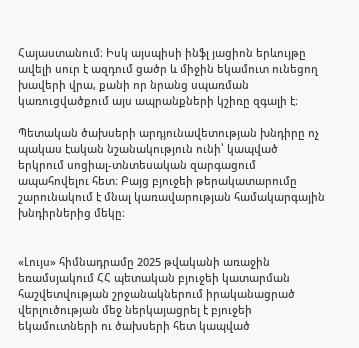Հայաստանում։ Իսկ այսպիսի ինֆլ յացիոն երևույթը ավելի սուր է ազդում ցածր և միջին եկամուտ ունեցող խավերի վրա, քանի որ նրանց սպառման կառուցվածքում այս ապրանքների կշիռը զգալի է։

Պետական ծախսերի արդյունավետության խնդիրը ոչ պակաս էական նշանակություն ունի՝ կապված երկրում սոցիալ-տնտեսական զարգացում ապահովելու հետ։ Բայց բյուջեի թերակատարումը շարունակում է մնալ կառավարության համակարգային խնդիրներից մեկը։


«Լույս» հիմնադրամը 2025 թվականի առաջին եռամսյակում ՀՀ պետական բյուջեի կատարման հաշվետվության շրջանակներում իրականացրած վերլուծության մեջ ներկայացրել է բյուջեի եկամուտների ու ծախսերի հետ կապված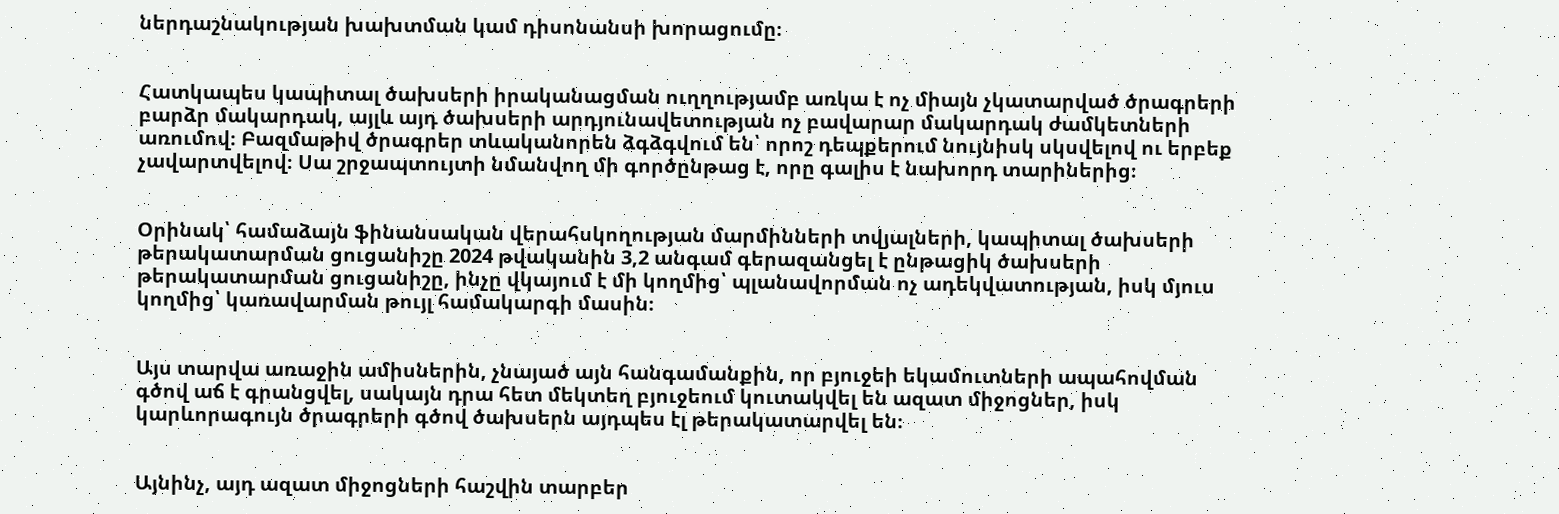ներդաշնակության խախտման կամ դիսոնանսի խորացումը։


Հատկապես կապիտալ ծախսերի իրականացման ուղղությամբ առկա է ոչ միայն չկատարված ծրագրերի բարձր մակարդակ, այլև այդ ծախսերի արդյունավետության ոչ բավարար մակարդակ ժամկետների առումով։ Բազմաթիվ ծրագրեր տևականորեն ձգձգվում են՝ որոշ դեպքերում նույնիսկ սկսվելով ու երբեք չավարտվելով։ Սա շրջապտույտի նմանվող մի գործընթաց է, որը գալիս է նախորդ տարիներից։


Օրինակ՝ համաձայն ֆինանսական վերահսկողության մարմինների տվյալների, կապիտալ ծախսերի թերակատարման ցուցանիշը 2024 թվականին 3,2 անգամ գերազանցել է ընթացիկ ծախսերի թերակատարման ցուցանիշը, ինչը վկայում է մի կողմից՝ պլանավորման ոչ ադեկվատության, իսկ մյուս կողմից՝ կառավարման թույլ համակարգի մասին։


Այս տարվա առաջին ամիսներին, չնայած այն հանգամանքին, որ բյուջեի եկամուտների ապահովման գծով աճ է գրանցվել, սակայն դրա հետ մեկտեղ բյուջեում կուտակվել են ազատ միջոցներ, իսկ կարևորագույն ծրագրերի գծով ծախսերն այդպես էլ թերակատարվել են։


Այնինչ, այդ ազատ միջոցների հաշվին տարբեր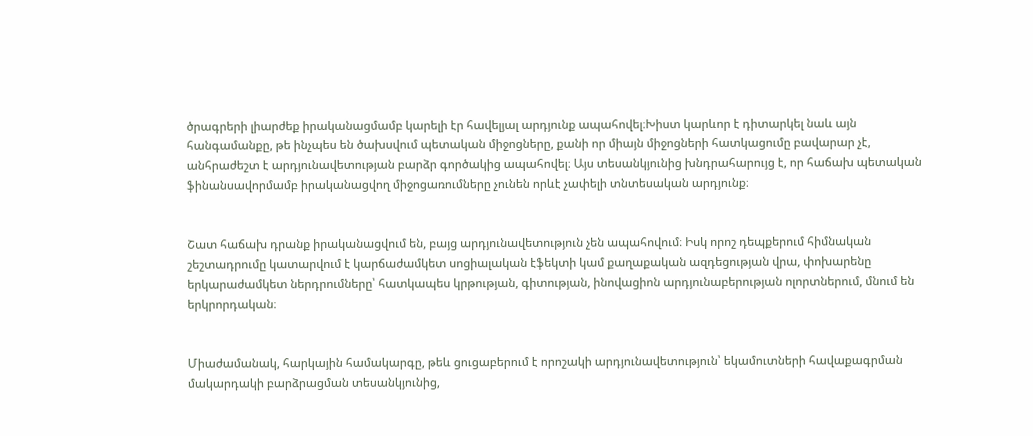ծրագրերի լիարժեք իրականացմամբ կարելի էր հավելյալ արդյունք ապահովել։Խիստ կարևոր է դիտարկել նաև այն հանգամանքը, թե ինչպես են ծախսվում պետական միջոցները, քանի որ միայն միջոցների հատկացումը բավարար չէ, անհրաժեշտ է արդյունավետության բարձր գործակից ապահովել։ Այս տեսանկյունից խնդրահարույց է, որ հաճախ պետական ֆինանսավորմամբ իրականացվող միջոցառումները չունեն որևէ չափելի տնտեսական արդյունք։


Շատ հաճախ դրանք իրականացվում են, բայց արդյունավետություն չեն ապահովում։ Իսկ որոշ դեպքերում հիմնական շեշտադրումը կատարվում է կարճաժամկետ սոցիալական էֆեկտի կամ քաղաքական ազդեցության վրա, փոխարենը երկարաժամկետ ներդրումները՝ հատկապես կրթության, գիտության, ինովացիոն արդյունաբերության ոլորտներում, մնում են երկրորդական։


Միաժամանակ, հարկային համակարգը, թեև ցուցաբերում է որոշակի արդյունավետություն՝ եկամուտների հավաքագրման մակարդակի բարձրացման տեսանկյունից,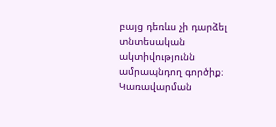բայց դեռևս չի դարձել տնտեսական ակտիվությունն ամրապնդող գործիք։ Կառավարման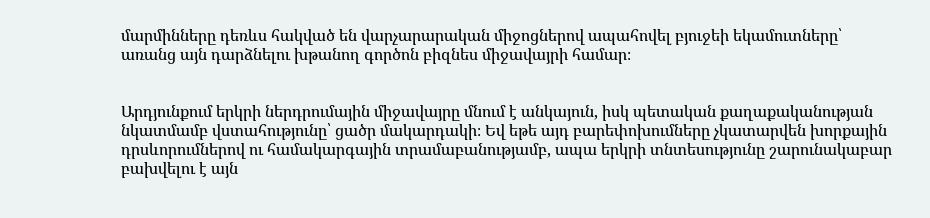մարմինները դեռևս հակված են վարչարարական միջոցներով ապահովել բյուջեի եկամուտները՝ առանց այն դարձնելու խթանող գործոն բիզնես միջավայրի համար։


Արդյունքում երկրի ներդրումային միջավայրը մնում է անկայուն, իսկ պետական քաղաքականության նկատմամբ վստահությունը՝ ցածր մակարդակի։ Եվ եթե այդ բարեփոխումները չկատարվեն խորքային դրսևորումներով ու համակարգային տրամաբանությամբ, ապա երկրի տնտեսությունը շարունակաբար բախվելու է այն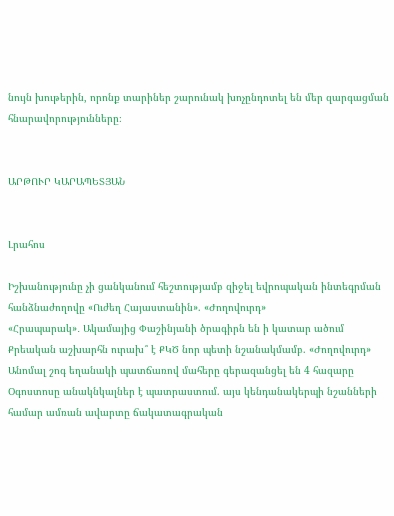նույն խութերին, որոնք տարիներ շարունակ խոչընդոտել են մեր զարգացման հնարավորությունները։


ԱՐԹՈՒՐ ԿԱՐԱՊԵՏՅԱՆ


Լրահոս

Իշխանությունը չի ցանկանում հեշտությամբ զիջել եվրոպական ինտեգրման հանձնաժողովը «Ուժեղ Հայաստանին». «Ժողովուրդ»
«Հրապարակ»․ Ակամայից Փաշինյանի ծրագիրն են ի կատար ածում
Քրեական աշխարհն ուրախ՞ է ՔԿԾ նոր պետի նշանակմամբ. «Ժողովուրդ»
Անոմալ շոգ եղանակի պատճառով մահերը գերազանցել են 4 հազարը
Օգոստոսը անակնկալներ է պատրաստում. այս կենդանակերպի նշանների համար ամռան ավարտը ճակատագրական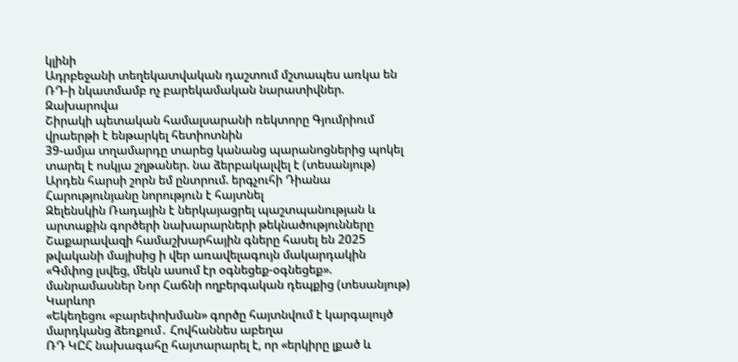կլինի
Ադրբեջանի տեղեկատվական դաշտում մշտապես առկա են ՌԴ-ի նկատմամբ ոչ բարեկամական նարատիվներ. Զախարովա
Շիրակի պետական համալսարանի ռեկտորը Գյումրիում վրաերթի է ենթարկել հետիոտնին
39-ամյա տղամարդը տարեց կանանց պարանոցներից պոկել տարել է ոսկյա շղթաներ. նա ձերբակալվել է (տեսանյութ)
Արդեն հարսի շորն եմ ընտրում. երգչուհի Դիանա Հարությունյանը նորություն է հայտնել
Զելենսկին Ռադային է ներկայացրել պաշտպանության և արտաքին գործերի նախարարների թեկնածությունները
Շաքարավազի համաշխարհային գները հասել են 2025 թվականի մայիսից ի վեր առավելագույն մակարդակին
«Գմփոց լսվեց, մեկն ասում էր օգնեցեք-օգնեցեք». մանրամասներ Նոր Հաճնի ողբերգական դեպքից (տեսանյութ)
Կարևոր
«Եկեղեցու «բարեփոխման» գործը հայտնվում է կարգալույծ մարդկանց ձեռքում․ Հովհաննես աբեղա
ՌԴ ԿԸՀ նախագահը հայտարարել է, որ «երկիրը լքած և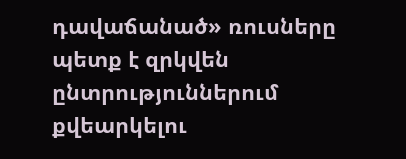դավաճանած» ռուսները պետք է զրկվեն ընտրություններում քվեարկելու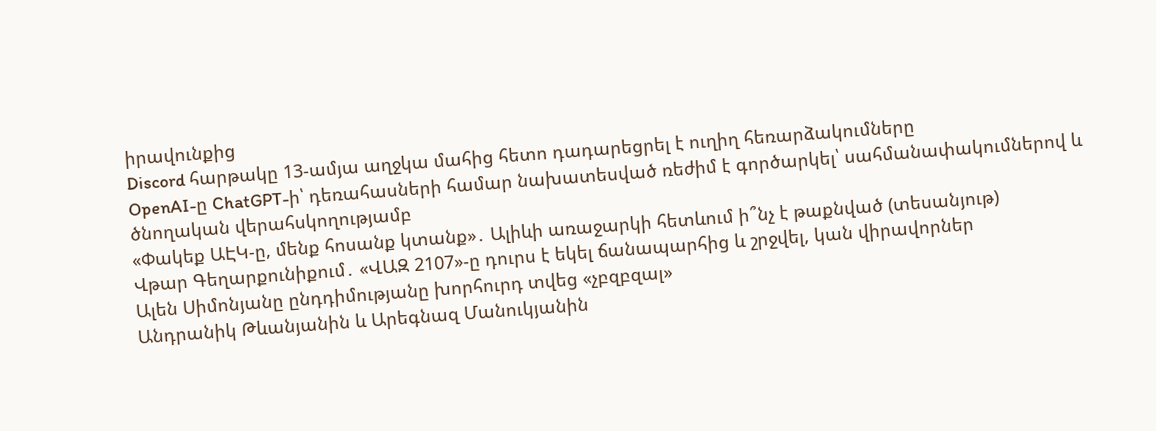իրավունքից
Discord հարթակը 13-ամյա աղջկա մահից հետո դադարեցրել է ուղիղ հեռարձակումները
OpenAI-ը ChatGPT-ի՝ դեռահասների համար նախատեսված ռեժիմ է գործարկել՝ սահմանափակումներով և ծնողական վերահսկողությամբ
«Փակեք ԱԷԿ-ը, մենք հոսանք կտանք»․ Ալիևի առաջարկի հետևում ի՞նչ է թաքնված (տեսանյութ)
Վթար Գեղարքունիքում․ «ՎԱԶ 2107»-ը դուրս է եկել ճանապարհից և շրջվել, կան վիրավորներ
Ալեն Սիմոնյանը ընդդիմությանը խորհուրդ տվեց «չբզբզալ»
Անդրանիկ Թևանյանին և Արեգնազ Մանուկյանին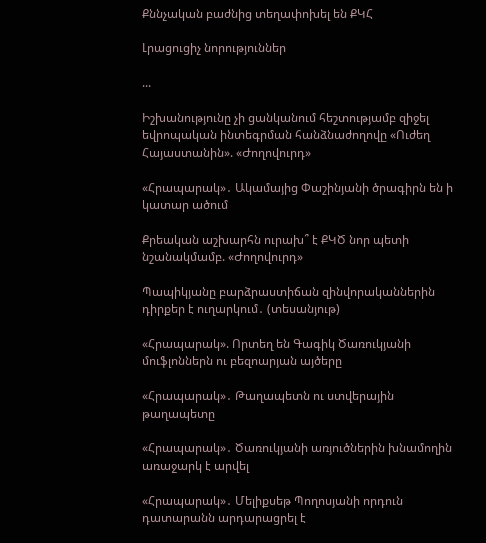Քննչական բաժնից տեղափոխել են ՔԿՀ

Լրացուցիչ նորություններ

...

Իշխանությունը չի ցանկանում հեշտությամբ զիջել եվրոպական ինտեգրման հանձնաժողովը «Ուժեղ Հայաստանին». «Ժողովուրդ»

«Հրապարակ»․ Ակամայից Փաշինյանի ծրագիրն են ի կատար ածում

Քրեական աշխարհն ուրախ՞ է ՔԿԾ նոր պետի նշանակմամբ. «Ժողովուրդ»

Պապիկյանը բարձրաստիճան զինվորականներին դիրքեր է ուղարկում․ (տեսանյութ)

«Հրապարակ». Որտեղ են Գագիկ Ծառուկյանի մուֆլոններն ու բեզոարյան այծերը

«Հրապարակ»․ Թաղապետն ու ստվերային թաղապետը

«Հրապարակ»․ Ծառուկյանի առյուծներին խնամողին առաջարկ է արվել

«Հրապարակ»․ Մելիքսեթ Պողոսյանի որդուն դատարանն արդարացրել է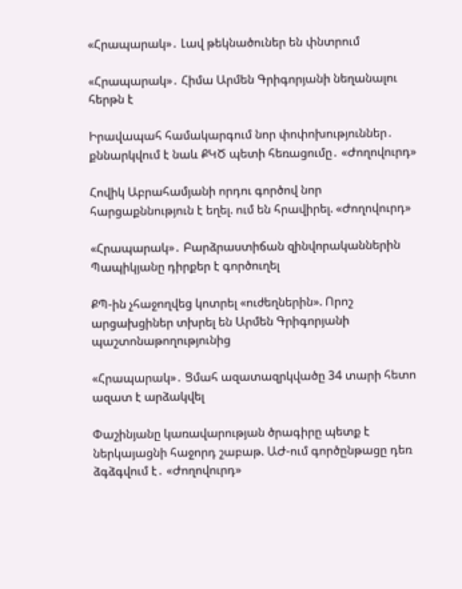«Հրապարակ»․ Լավ թեկնածուներ են փնտրում

«Հրապարակ»․ Հիմա Արմեն Գրիգորյանի նեղանալու հերթն է

Իրավապահ համակարգում նոր փոփոխություններ․ քննարկվում է նաև ՔԿԾ պետի հեռացումը․ «Ժողովուրդ»

Հովիկ Աբրահամյանի որդու գործով նոր հարցաքննություն է եղել. ում են հրավիրել. «Ժողովուրդ»

«Հրապարակ»․ Բարձրաստիճան զինվորականներին Պապիկյանը դիրքեր է գործուղել

ՔՊ-ին չհաջողվեց կոտրել «ուժեղներին». Որոշ արցախցիներ տխրել են Արմեն Գրիգորյանի պաշտոնաթողությունից

«Հրապարակ»․ Ցմահ ազատազրկվածը 34 տարի հետո ազատ է արձակվել

Փաշինյանը կառավարության ծրագիրը պետք է ներկայացնի հաջորդ շաբաթ. ԱԺ-ում գործընթացը դեռ ձգձգվում է․ «Ժողովուրդ»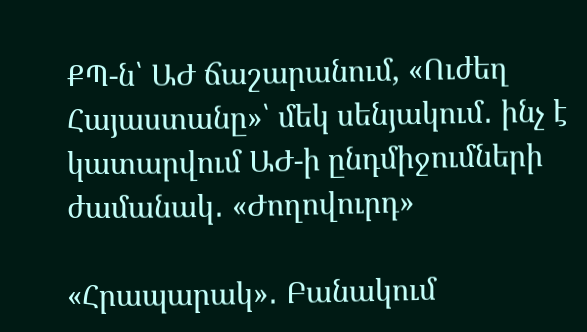ՔՊ-ն՝ ԱԺ ճաշարանում, «Ուժեղ Հայաստանը»՝ մեկ սենյակում․ ինչ է կատարվում ԱԺ-ի ընդմիջումների ժամանակ․ «Ժողովուրդ»

«Հրապարակ»․ Բանակում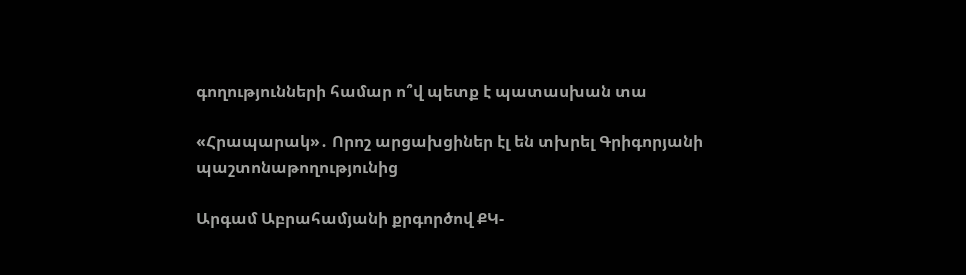գողությունների համար ո՞վ պետք է պատասխան տա

«Հրապարակ»․ Որոշ արցախցիներ էլ են տխրել Գրիգորյանի պաշտոնաթողությունից

Արգամ Աբրահամյանի քրգործով ՔԿ-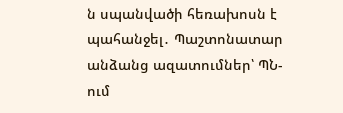ն սպանվածի հեռախոսն է պահանջել․ Պաշտոնատար անձանց ազատումներ՝ ՊՆ-ում